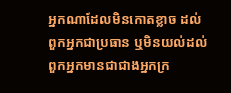អ្នកណាដែលមិនកោតខ្លាច ដល់ពួកអ្នកជាប្រធាន ឬមិនយល់ដល់ពួកអ្នកមានជាជាងអ្នកក្រ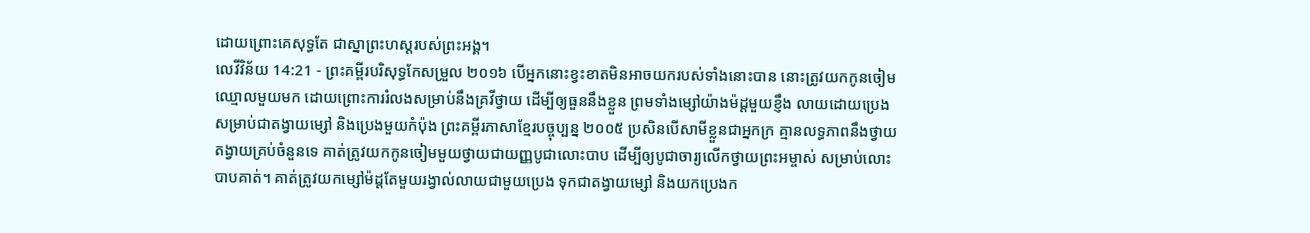ដោយព្រោះគេសុទ្ធតែ ជាស្នាព្រះហស្តរបស់ព្រះអង្គ។
លេវីវិន័យ 14:21 - ព្រះគម្ពីរបរិសុទ្ធកែសម្រួល ២០១៦ បើអ្នកនោះខ្វះខាតមិនអាចយករបស់ទាំងនោះបាន នោះត្រូវយកកូនចៀមឈ្មោលមួយមក ដោយព្រោះការរំលងសម្រាប់នឹងគ្រវីថ្វាយ ដើម្បីឲ្យធួននឹងខ្លួន ព្រមទាំងម្សៅយ៉ាងម៉ដ្តមួយខ្ញឹង លាយដោយប្រេង សម្រាប់ជាតង្វាយម្សៅ និងប្រេងមួយកំប៉ុង ព្រះគម្ពីរភាសាខ្មែរបច្ចុប្បន្ន ២០០៥ ប្រសិនបើសាមីខ្លួនជាអ្នកក្រ គ្មានលទ្ធភាពនឹងថ្វាយតង្វាយគ្រប់ចំនួនទេ គាត់ត្រូវយកកូនចៀមមួយថ្វាយជាយញ្ញបូជាលោះបាប ដើម្បីឲ្យបូជាចារ្យលើកថ្វាយព្រះអម្ចាស់ សម្រាប់លោះបាបគាត់។ គាត់ត្រូវយកម្សៅម៉ដ្ដតែមួយរង្វាល់លាយជាមួយប្រេង ទុកជាតង្វាយម្សៅ និងយកប្រេងក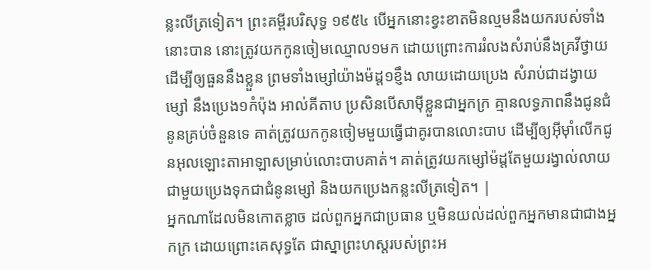ន្លះលីត្រទៀត។ ព្រះគម្ពីរបរិសុទ្ធ ១៩៥៤ បើអ្នកនោះខ្វះខាតមិនល្មមនឹងយករបស់ទាំងនោះបាន នោះត្រូវយកកូនចៀមឈ្មោល១មក ដោយព្រោះការរំលងសំរាប់នឹងគ្រវីថ្វាយ ដើម្បីឲ្យធួននឹងខ្លួន ព្រមទាំងម្សៅយ៉ាងម៉ដ្ត១ខ្ញឹង លាយដោយប្រេង សំរាប់ជាដង្វាយម្សៅ នឹងប្រេង១កំប៉ុង អាល់គីតាប ប្រសិនបើសាម៉ីខ្លួនជាអ្នកក្រ គ្មានលទ្ធភាពនឹងជូនជំនូនគ្រប់ចំនួនទេ គាត់ត្រូវយកកូនចៀមមួយធ្វើជាគូរបានលោះបាប ដើម្បីឲ្យអ៊ីមុាំលើកជូនអុលឡោះតាអាឡាសម្រាប់លោះបាបគាត់។ គាត់ត្រូវយកម្សៅម៉ដ្តតែមួយរង្វាល់លាយជាមួយប្រេងទុកជាជំនូនម្សៅ និងយកប្រេងកន្លះលីត្រទៀត។ |
អ្នកណាដែលមិនកោតខ្លាច ដល់ពួកអ្នកជាប្រធាន ឬមិនយល់ដល់ពួកអ្នកមានជាជាងអ្នកក្រ ដោយព្រោះគេសុទ្ធតែ ជាស្នាព្រះហស្តរបស់ព្រះអ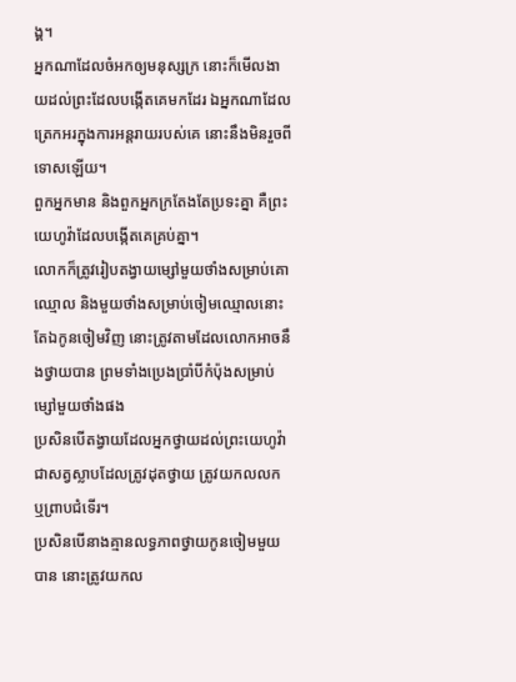ង្គ។
អ្នកណាដែលចំអកឲ្យមនុស្សក្រ នោះក៏មើលងាយដល់ព្រះដែលបង្កើតគេមកដែរ ឯអ្នកណាដែលត្រេកអរក្នុងការអន្តរាយរបស់គេ នោះនឹងមិនរួចពីទោសឡើយ។
ពួកអ្នកមាន និងពួកអ្នកក្រតែងតែប្រទះគ្នា គឺព្រះយេហូវ៉ាដែលបង្កើតគេគ្រប់គ្នា។
លោកក៏ត្រូវរៀបតង្វាយម្សៅមួយថាំងសម្រាប់គោឈ្មោល និងមួយថាំងសម្រាប់ចៀមឈ្មោលនោះ តែឯកូនចៀមវិញ នោះត្រូវតាមដែលលោកអាចនឹងថ្វាយបាន ព្រមទាំងប្រេងប្រាំបីកំប៉ុងសម្រាប់ម្សៅមួយថាំងផង
ប្រសិនបើតង្វាយដែលអ្នកថ្វាយដល់ព្រះយេហូវ៉ា ជាសត្វស្លាបដែលត្រូវដុតថ្វាយ ត្រូវយកលលក ឬព្រាបជំទើរ។
ប្រសិនបើនាងគ្មានលទ្ធភាពថ្វាយកូនចៀមមួយបាន នោះត្រូវយកល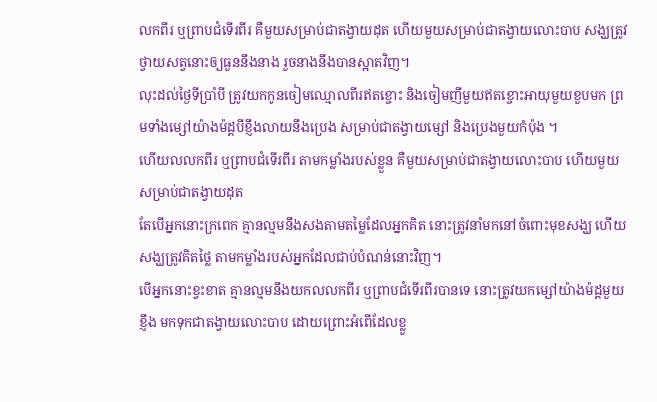លកពីរ ឬព្រាបជំទើរពីរ គឺមួយសម្រាប់ជាតង្វាយដុត ហើយមួយសម្រាប់ជាតង្វាយលោះបាប សង្ឃត្រូវថ្វាយសត្វនោះឲ្យធួននឹងនាង រួចនាងនឹងបានស្អាតវិញ។
លុះដល់ថ្ងៃទីប្រាំបី ត្រូវយកកូនចៀមឈ្មោលពីរឥតខ្ចោះ និងចៀមញីមួយឥតខ្ចោះអាយុមួយខួបមក ព្រមទាំងម្សៅយ៉ាងម៉ដ្តបីខ្ញឹងលាយនឹងប្រេង សម្រាប់ជាតង្វាយម្សៅ និងប្រេងមួយកំប៉ុង ។
ហើយលលកពីរ ឬព្រាបជំទើរពីរ តាមកម្លាំងរបស់ខ្លួន គឺមួយសម្រាប់ជាតង្វាយលោះបាប ហើយមួយសម្រាប់ជាតង្វាយដុត
តែបើអ្នកនោះក្រពេក គ្មានល្មមនឹងសងតាមតម្លៃដែលអ្នកគិត នោះត្រូវនាំមកនៅចំពោះមុខសង្ឃ ហើយសង្ឃត្រូវគិតថ្លៃ តាមកម្លាំងរបស់អ្នកដែលជាប់បំណន់នោះវិញ។
បើអ្នកនោះខ្វះខាត គ្មានល្មមនឹងយកលលកពីរ ឬព្រាបជំទើរពីរបានទេ នោះត្រូវយកម្សៅយ៉ាងម៉ដ្តមួយខ្ញឹង មកទុកជាតង្វាយលោះបាប ដោយព្រោះអំពើដែលខ្លួ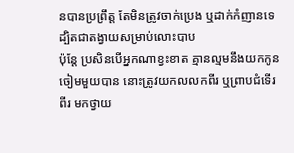នបានប្រព្រឹត្ត តែមិនត្រូវចាក់ប្រេង ឬដាក់កំញានទេ ដ្បិតជាតង្វាយសម្រាប់លោះបាប
ប៉ុន្តែ ប្រសិនបើអ្នកណាខ្វះខាត គ្មានល្មមនឹងយកកូនចៀមមួយបាន នោះត្រូវយកលលកពីរ ឬព្រាបជំទើរពីរ មកថ្វាយ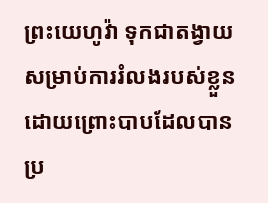ព្រះយេហូវ៉ា ទុកជាតង្វាយសម្រាប់ការរំលងរបស់ខ្លួន ដោយព្រោះបាបដែលបានប្រ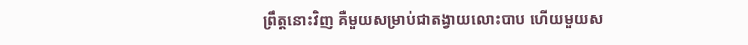ព្រឹត្តនោះវិញ គឺមួយសម្រាប់ជាតង្វាយលោះបាប ហើយមួយស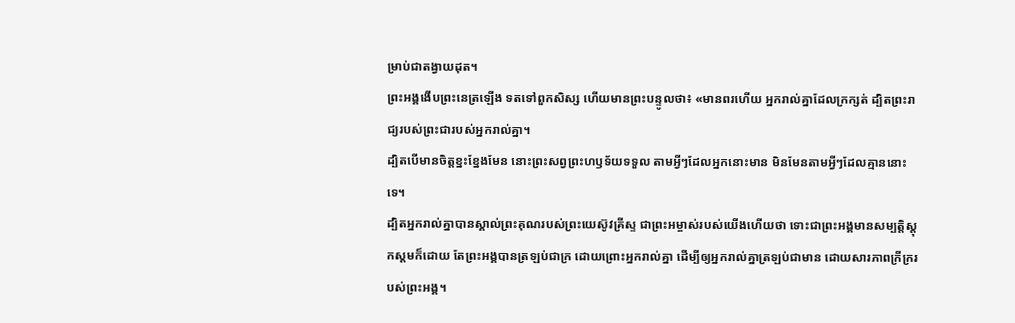ម្រាប់ជាតង្វាយដុត។
ព្រះអង្គងើបព្រះនេត្រឡើង ទតទៅពួកសិស្ស ហើយមានព្រះបន្ទូលថា៖ «មានពរហើយ អ្នករាល់គ្នាដែលក្រក្សត់ ដ្បិតព្រះរាជ្យរបស់ព្រះជារបស់អ្នករាល់គ្នា។
ដ្បិតបើមានចិត្តខ្នះខ្នែងមែន នោះព្រះសព្វព្រះហឫទ័យទទួល តាមអ្វីៗដែលអ្នកនោះមាន មិនមែនតាមអ្វីៗដែលគ្មាននោះទេ។
ដ្បិតអ្នករាល់គ្នាបានស្គាល់ព្រះគុណរបស់ព្រះយេស៊ូវគ្រីស្ទ ជាព្រះអម្ចាស់របស់យើងហើយថា ទោះជាព្រះអង្គមានសម្បត្តិស្ដុកស្តមក៏ដោយ តែព្រះអង្គបានត្រឡប់ជាក្រ ដោយព្រោះអ្នករាល់គ្នា ដើម្បីឲ្យអ្នករាល់គ្នាត្រឡប់ជាមាន ដោយសារភាពក្រីក្ររបស់ព្រះអង្គ។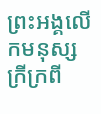ព្រះអង្គលើកមនុស្សក្រីក្រពី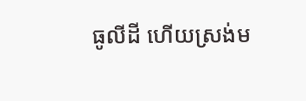ធូលីដី ហើយស្រង់ម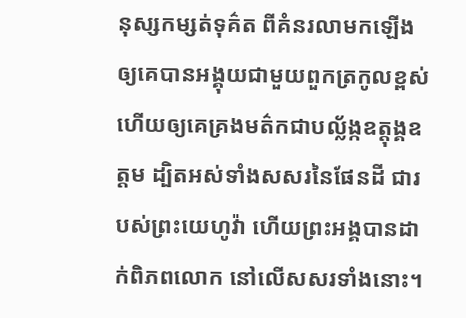នុស្សកម្សត់ទុគ៌ត ពីគំនរលាមកឡើង ឲ្យគេបានអង្គុយជាមួយពួកត្រកូលខ្ពស់ ហើយឲ្យគេគ្រងមត៌កជាបល្ល័ង្កឧត្តុង្គឧត្តម ដ្បិតអស់ទាំងសសរនៃផែនដី ជារបស់ព្រះយេហូវ៉ា ហើយព្រះអង្គបានដាក់ពិភពលោក នៅលើសសរទាំងនោះ។